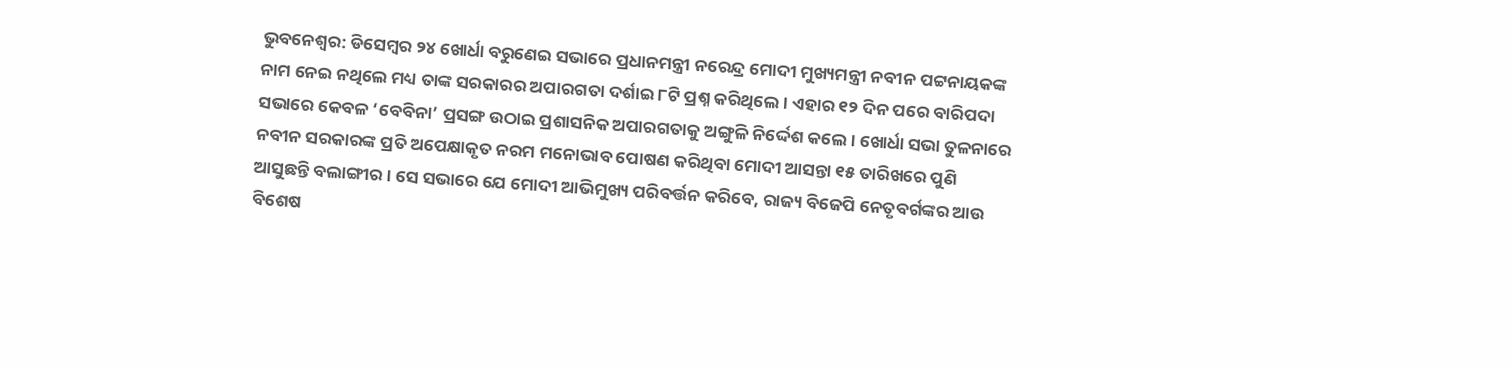ଭୁବନେଶ୍ବର: ଡିସେମ୍ବର ୨୪ ଖୋର୍ଧା ବରୁଣେଇ ସଭାରେ ପ୍ରଧାନମନ୍ତ୍ରୀ ନରେନ୍ଦ୍ର ମୋଦୀ ମୁଖ୍ୟମନ୍ତ୍ରୀ ନବୀନ ପଟ୍ଟନାୟକଙ୍କ ନାମ ନେଇ ନଥିଲେ ମଧ୍ୟ ତାଙ୍କ ସରକାରର ଅପାରଗତା ଦର୍ଶାଇ ୮ଟି ପ୍ରଶ୍ନ କରିଥିଲେ। ଏହାର ୧୨ ଦିନ ପରେ ବାରିପଦା ସଭାରେ କେବଳ ‘ବେବିନା’ ପ୍ରସଙ୍ଗ ଉଠାଇ ପ୍ରଶାସନିକ ଅପାରଗତାକୁ ଅଙ୍ଗୁଳି ନିର୍ଦ୍ଦେଶ କଲେ। ଖୋର୍ଧା ସଭା ତୁଳନାରେ ନବୀନ ସରକାରଙ୍କ ପ୍ରତି ଅପେକ୍ଷାକୃତ ନରମ ମନୋଭାବ ପୋଷଣ କରିଥିବା ମୋଦୀ ଆସନ୍ତା ୧୫ ତାରିଖରେ ପୁଣି ଆସୁଛନ୍ତି ବଲାଙ୍ଗୀର। ସେ ସଭାରେ ଯେ ମୋଦୀ ଆଭିମୁଖ୍ୟ ପରିବର୍ତ୍ତନ କରିବେ, ରାଜ୍ୟ ବିଜେପି ନେତୃବର୍ଗଙ୍କର ଆଉ ବିଶେଷ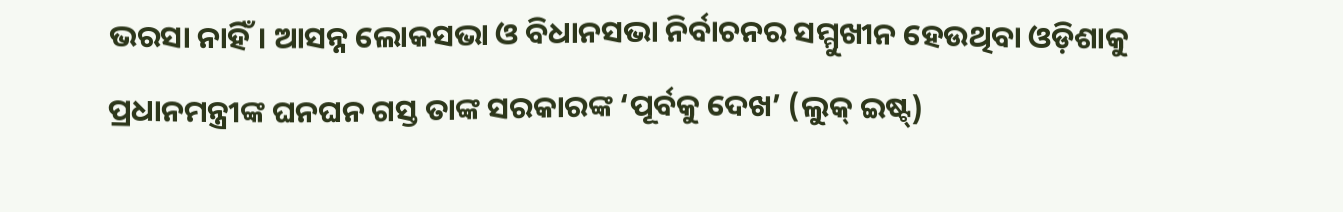ଭରସା ନାହିଁ। ଆସନ୍ନ ଲୋକସଭା ଓ ବିଧାନସଭା ନିର୍ବାଚନର ସମ୍ମୁଖୀନ ହେଉଥିବା ଓଡ଼ିଶାକୁ ପ୍ରଧାନମନ୍ତ୍ରୀଙ୍କ ଘନଘନ ଗସ୍ତ ତାଙ୍କ ସରକାରଙ୍କ ‘ପୂର୍ବକୁ ଦେଖ’ (ଲୁକ୍ ଇଷ୍ଟ୍)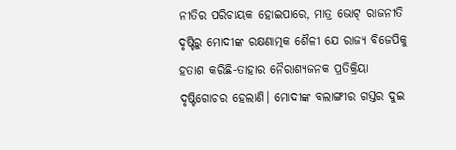ନୀତିର ପରିଚାୟକ ହୋଇପାରେ, ମାତ୍ର ଭୋଟ୍ ରାଜନୀତି ଦୃଷ୍ଟିରୁ ମୋଦୀଙ୍କ ରକ୍ଷଣାତ୍ମକ ଶୈଳୀ ଯେ ରାଜ୍ୟ ବିଜେପିକୁ ହତାଶ କରିଛି-ତାହାର ନୈରାଶ୍ୟଜନକ ପ୍ରତିକ୍ରିୟା ଦୃଷ୍ଟିଗୋଚର ହେଲାଣି। ମୋଦୀଙ୍କ ବଲାଙ୍ଗୀର ଗସ୍ତର ଦୁଇ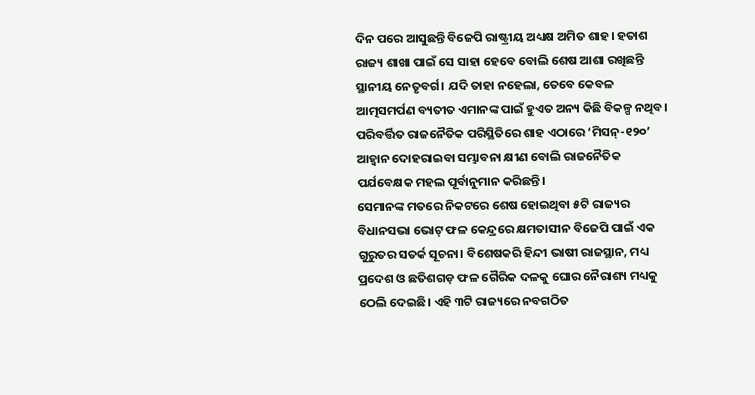ଦିନ ପରେ ଆସୁଛନ୍ତି ବିଜେପି ରାଷ୍ଟ୍ରୀୟ ଅଧ୍ୟକ୍ଷ ଅମିତ ଶାହ। ହତାଶ ରାଜ୍ୟ ଶାଖା ପାଇଁ ସେ ସାହା ହେବେ ବୋଲି ଶେଷ ଆଶା ରଖିଛନ୍ତି ସ୍ଥାନୀୟ ନେତୃବର୍ଗ। ଯଦି ତାହା ନହେଲା, ତେବେ କେବଳ ଆତ୍ମସମର୍ପଣ ବ୍ୟତୀତ ଏମାନଙ୍କ ପାଇଁ ହୁଏତ ଅନ୍ୟ କିଛି ବିକଳ୍ପ ନଥିବ। ପରିବର୍ତ୍ତିତ ରାଜନୈତିକ ପରିସ୍ଥିତିରେ ଶାହ ଏଠାରେ ‘ମିସନ୍-୧୨୦’ ଆହ୍ବାନ ଦୋହରାଇବା ସମ୍ଭାବନା କ୍ଷୀଣ ବୋଲି ରାଜନୈତିକ ପର୍ଯବେକ୍ଷକ ମହଲ ପୂର୍ବାନୁମାନ କରିଛନ୍ତି।
ସେମାନଙ୍କ ମତରେ ନିକଟରେ ଶେଷ ହୋଇଥିବା ୫ଟି ରାଜ୍ୟର ବିଧାନସଭା ଭୋଟ୍ ଫଳ କେନ୍ଦ୍ରରେ କ୍ଷମତାସୀନ ବିଜେପି ପାଇଁ ଏକ ଗୁରୁତର ସତର୍କ ସୂଚନା। ବିଶେଷକରି ହିନ୍ଦୀ ଭାଷୀ ରାଜସ୍ଥାନ, ମଧ୍ୟ ପ୍ରଦେଶ ଓ ଛତିଶଗଡ଼ ଫଳ ଗୈରିକ ଦଳକୁ ଘୋର ନୈରାଶ୍ୟ ମଧ୍ୟକୁ ଠେଲି ଦେଇଛି। ଏହି ୩ଟି ରାଜ୍ୟରେ ନବଗଠିତ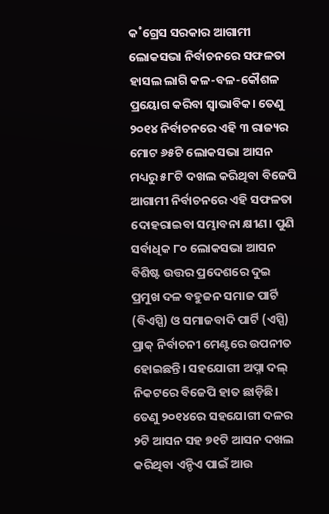କ˚ଗ୍ରେସ ସରକାର ଆଗାମୀ ଲୋକସଭା ନିର୍ବାଚନରେ ସଫଳତା ହାସଲ ଲାଗି କଳ-ବଳ-କୌଶଳ ପ୍ରୟୋଗ କରିବା ସ୍ବାଭାବିକ। ତେଣୁ ୨୦୧୪ ନିର୍ବାଚନରେ ଏହି ୩ ରାଜ୍ୟର ମୋଟ ୬୫ଟି ଲୋକସଭା ଆସନ ମଧ୍ୟରୁ ୫୮ଟି ଦଖଲ କରିଥିବା ବିଜେପି ଆଗାମୀ ନିର୍ବାଚନରେ ଏହି ସଫଳତା ଦୋହରାଇବା ସମ୍ଭାବନା କ୍ଷୀଣ। ପୁଣି ସର୍ବାଧିକ ୮୦ ଲୋକସଭା ଆସନ ବିଶିଷ୍ଟ ଉତ୍ତର ପ୍ରଦେଶରେ ଦୁଇ ପ୍ରମୁଖ ଦଳ ବହୁଜନ ସମାଜ ପାର୍ଟି (ବିଏସ୍ପି) ଓ ସମାଜବାଦି ପାର୍ଟି (ଏସ୍ପି) ପ୍ରାକ୍ ନିର୍ବାଚନୀ ମେଣ୍ଟରେ ଉପନୀତ ହୋଇଛନ୍ତି। ସହଯୋଗୀ ଅପ୍ନା ଦଲ୍ ନିକଟରେ ବିଜେପି ହାତ ଛାଡ଼ିଛି। ତେଣୁ ୨୦୧୪ରେ ସହଯୋଗୀ ଦଳର ୨ଟି ଆସନ ସହ ୭୧ଟି ଆସନ ଦଖଲ କରିଥିବା ଏନ୍ଡିଏ ପାଇଁ ଆଉ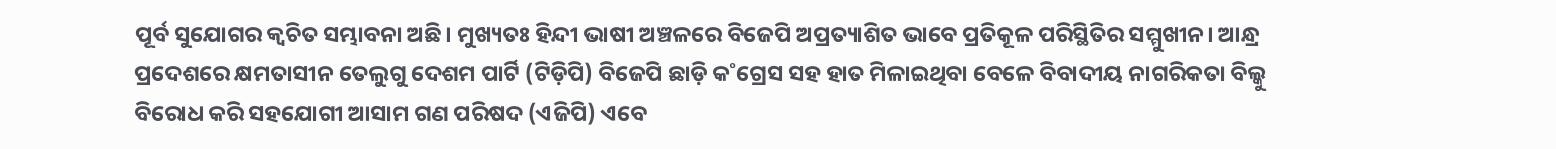ପୂର୍ବ ସୁଯୋଗର କ୍ବଚିତ ସମ୍ଭାବନା ଅଛି। ମୁଖ୍ୟତଃ ହିନ୍ଦୀ ଭାଷୀ ଅଞ୍ଚଳରେ ବିଜେପି ଅପ୍ରତ୍ୟାଶିତ ଭାବେ ପ୍ରତିକୂଳ ପରିସ୍ଥିତିର ସମ୍ମୁଖୀନ। ଆନ୍ଧ୍ର ପ୍ରଦେଶରେ କ୍ଷମତାସୀନ ତେଲୁଗୁ ଦେଶମ ପାର୍ଟି (ଟିଡ଼ିପି) ବିଜେପି ଛାଡ଼ି କ˚ଗ୍ରେସ ସହ ହାତ ମିଳାଇଥିବା ବେଳେ ବିବାଦୀୟ ନାଗରିକତା ବିଲ୍କୁ ବିରୋଧ କରି ସହଯୋଗୀ ଆସାମ ଗଣ ପରିଷଦ (ଏଜିପି) ଏବେ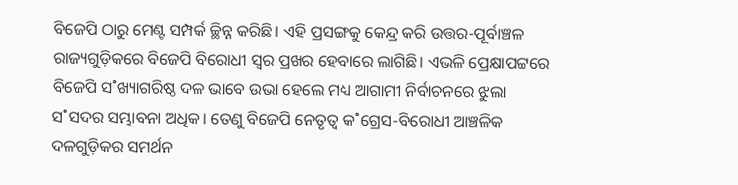ବିଜେପି ଠାରୁ ମେଣ୍ଟ ସମ୍ପର୍କ ଚ୍ଛିନ୍ନ କରିଛି। ଏହି ପ୍ରସଙ୍ଗକୁ କେନ୍ଦ୍ର କରି ଉତ୍ତର-ପୂର୍ବାଞ୍ଚଳ ରାଜ୍ୟଗୁଡ଼ିକରେ ବିଜେପି ବିରୋଧୀ ସ୍ବର ପ୍ରଖର ହେବାରେ ଲାଗିଛି। ଏଭଳି ପ୍ରେକ୍ଷାପଟ୍ଟରେ ବିଜେପି ସ˚ଖ୍ୟାଗରିଷ୍ଠ ଦଳ ଭାବେ ଉଭା ହେଲେ ମଧ୍ୟ ଆଗାମୀ ନିର୍ବାଚନରେ ଝୁଲା ସ˚ସଦର ସମ୍ଭାବନା ଅଧିକ। ତେଣୁ ବିଜେପି ନେତୃତ୍ବ କ˚ଗ୍ରେସ-ବିରୋଧୀ ଆଞ୍ଚଳିକ ଦଳଗୁଡ଼ିକର ସମର୍ଥନ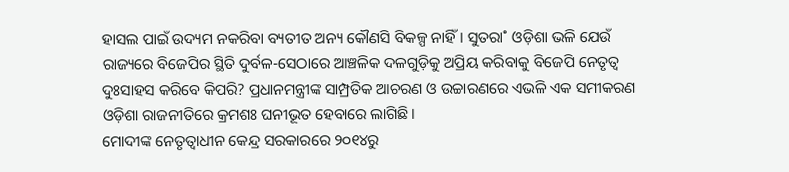ହାସଲ ପାଇଁ ଉଦ୍ୟମ ନକରିବା ବ୍ୟତୀତ ଅନ୍ୟ କୌଣସି ବିକଳ୍ପ ନାହିଁ। ସୁତରା˚ ଓଡ଼ିଶା ଭଳି ଯେଉଁ ରାଜ୍ୟରେ ବିଜେପିର ସ୍ଥିତି ଦୁର୍ବଳ-ସେଠାରେ ଆଞ୍ଚଳିକ ଦଳଗୁଡ଼ିକୁ ଅପ୍ରିୟ କରିବାକୁ ବିଜେପି ନେତୃତ୍ବ ଦୁଃସାହସ କରିବେ କିପରି? ପ୍ରଧାନମନ୍ତ୍ରୀଙ୍କ ସାମ୍ପ୍ରତିକ ଆଚରଣ ଓ ଉଚ୍ଚାରଣରେ ଏଭଳି ଏକ ସମୀକରଣ ଓଡ଼ିଶା ରାଜନୀତିରେ କ୍ରମଶଃ ଘନୀଭୂତ ହେବାରେ ଲାଗିଛି।
ମୋଦୀଙ୍କ ନେତୃତ୍ବାଧୀନ କେନ୍ଦ୍ର ସରକାରରେ ୨୦୧୪ରୁ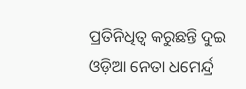ପ୍ରତିନିଧିତ୍ବ କରୁଛନ୍ତି ଦୁଇ ଓଡ଼ିଆ ନେତା ଧମେର୍ନ୍ଦ୍ର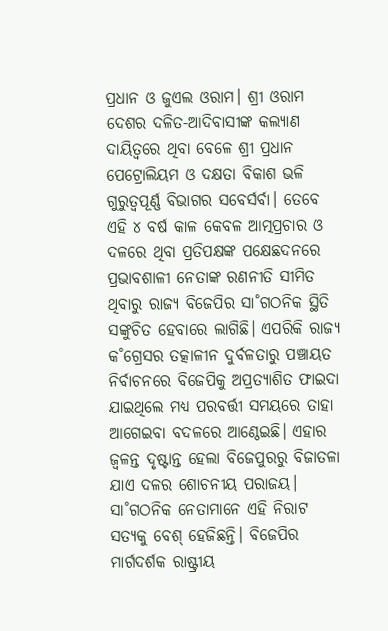ପ୍ରଧାନ ଓ ଜୁଏଲ ଓରାମ। ଶ୍ରୀ ଓରାମ ଦେଶର ଦଳିତ-ଆଦିବାସୀଙ୍କ କଲ୍ୟାଣ ଦାୟିତ୍ବରେ ଥିବା ବେଳେ ଶ୍ରୀ ପ୍ରଧାନ ପେଟ୍ରୋଲିୟମ ଓ ଦକ୍ଷତା ବିକାଶ ଭଳି ଗୁରୁତ୍ବପୂର୍ଣ୍ଣ ବିଭାଗର ସବେର୍ସର୍ବା। ତେବେ ଏହି ୪ ବର୍ଷ କାଳ କେବଳ ଆତ୍ମପ୍ରଚାର ଓ ଦଳରେ ଥିବା ପ୍ରତିପକ୍ଷଙ୍କ ପକ୍ଷେଛଦନରେ ପ୍ରଭାବଶାଳୀ ନେତାଙ୍କ ରଣନୀତି ସୀମିତ ଥିବାରୁ ରାଜ୍ୟ ବିଜେପିର ସା˚ଗଠନିକ ସ୍ଥିତି ସଙ୍କୁଚିତ ହେବାରେ ଲାଗିଛି। ଏପରିକି ରାଜ୍ୟ କ˚ଗ୍ରେସର ତତ୍କାଳୀନ ଦୁର୍ବଳତାରୁ ପଞ୍ଚାୟତ ନିର୍ବାଚନରେ ବିଜେପିକୁ ଅପ୍ରତ୍ୟାଶିତ ଫାଇଦା ଯାଇଥିଲେ ମଧ୍ୟ ପରବର୍ତ୍ତୀ ସମୟରେ ତାହା ଆଗେଇବା ବଦଳରେ ଆଣ୍ଠେଇଛି। ଏହାର ଜ୍ବଳନ୍ତ ଦୃଷ୍ଟାନ୍ତ ହେଲା ବିଜେପୁରରୁ ବିଜାତଳା ଯାଏ ଦଳର ଶୋଚନୀୟ ପରାଜୟ। ସା˚ଗଠନିକ ନେତାମାନେ ଏହି ନିରାଟ ସତ୍ୟକୁ ବେଶ୍ ହେଜିଛନ୍ତି। ବିଜେପିର ମାର୍ଗଦର୍ଶକ ରାଷ୍ଟ୍ରୀୟ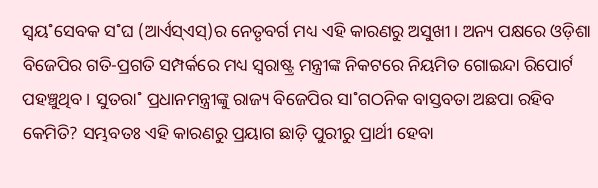ସ୍ବୟ˚ସେବକ ସ˚ଘ (ଆର୍ଏସ୍ଏସ୍)ର ନେତୃବର୍ଗ ମଧ୍ୟ ଏହି କାରଣରୁ ଅସୁଖୀ। ଅନ୍ୟ ପକ୍ଷରେ ଓଡ଼ିଶା ବିଜେପିର ଗତି-ପ୍ରଗତି ସମ୍ପର୍କରେ ମଧ୍ୟ ସ୍ବରାଷ୍ଟ୍ର ମନ୍ତ୍ରୀଙ୍କ ନିକଟରେ ନିୟମିତ ଗୋଇନ୍ଦା ରିପୋର୍ଟ ପହଞ୍ଚୁଥିବ। ସୁତରା˚ ପ୍ରଧାନମନ୍ତ୍ରୀଙ୍କୁ ରାଜ୍ୟ ବିଜେପିର ସା˚ଗଠନିକ ବାସ୍ତବତା ଅଛପା ରହିବ କେମିତି? ସମ୍ଭବତଃ ଏହି କାରଣରୁ ପ୍ରୟାଗ ଛାଡ଼ି ପୁରୀରୁ ପ୍ରାର୍ଥୀ ହେବା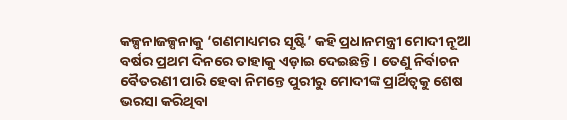କଳ୍ପନାଜଳ୍ପନାକୁ ‘ଗଣମାଧ୍ୟମର ସୃଷ୍ଟି’ କହି ପ୍ରଧାନମନ୍ତ୍ରୀ ମୋଦୀ ନୂଆ ବର୍ଷର ପ୍ରଥମ ଦିନରେ ତାହାକୁ ଏଡ଼ାଇ ଦେଇଛନ୍ତି। ତେଣୁ ନିର୍ବାଚନ ବୈତରଣୀ ପାରି ହେବା ନିମନ୍ତେ ପୁରୀରୁ ମୋଦୀଙ୍କ ପ୍ରାର୍ଥିତ୍ବକୁ ଶେଷ ଭରସା କରିଥିବା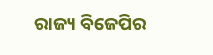ରାଜ୍ୟ ବିଜେପିର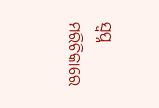ସ୍ବପ୍ନ ମରିଚିକାରେ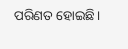ପରିଣତ ହୋଇଛି।